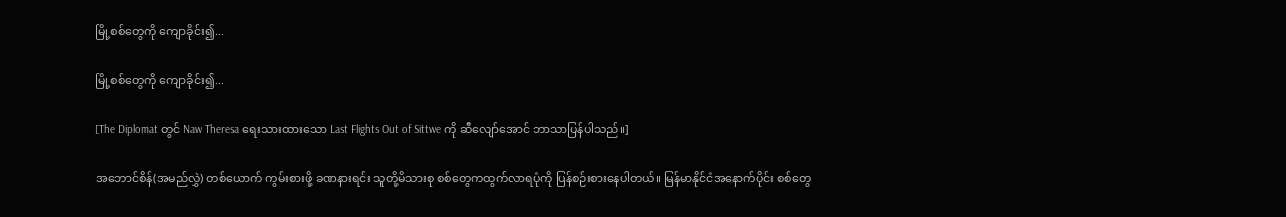မြို့စစ်တွေကို ကျောခိုင်း၍...

မြို့စစ်တွေကို ကျောခိုင်း၍...

[The Diplomat တွင် Naw Theresa ရေးသားထားသော Last Flights Out of Sittwe ကို ဆီလျော်အောင် ဘာသာပြန်ပါသည်။]

အဘောင်စိန်(အမည်လွှဲ) တစ်ယောက် ကွမ်းစားဖို့ ခဏနားရင်း သူတို့မိသားစု စစ်တွေကထွက်လာရပုံကို ပြန်စဉ်းစားနေပါတယ်။ မြန်မာနိုင်ငံအနောက်ပိုင်း စစ်တွေ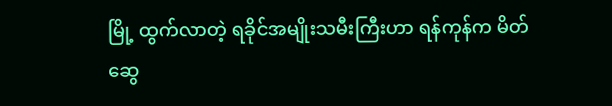မြို့ ထွက်လာတဲ့ ရခိုင်အမျိုးသမီးကြီးဟာ ရန်ကုန်က မိတ်ဆွေ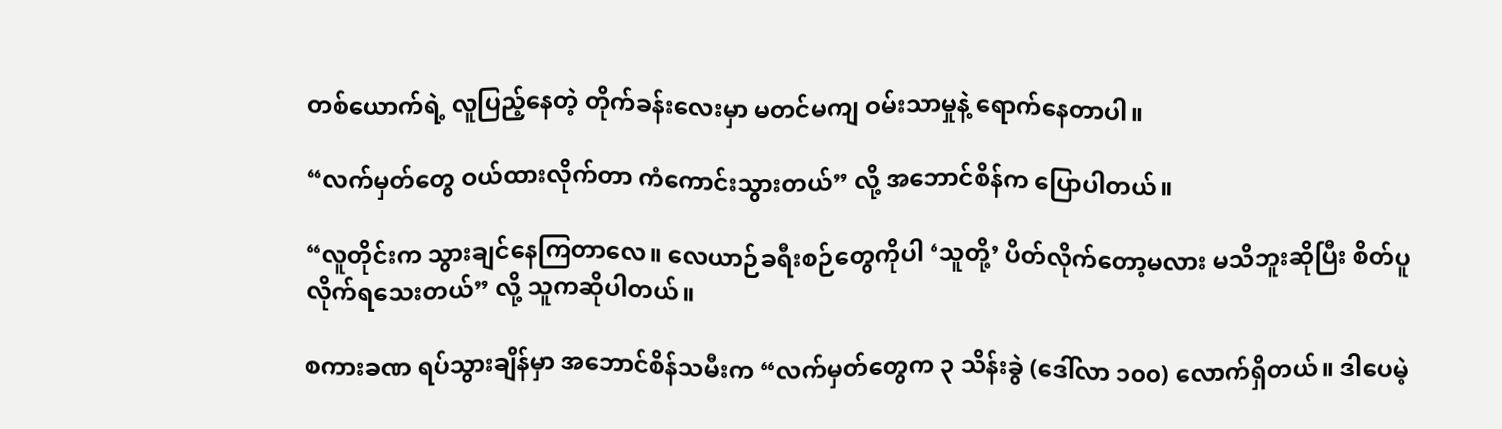တစ်ယောက်ရဲ့ လူပြည့်နေတဲ့ တိုက်ခန်းလေးမှာ မတင်မကျ ဝမ်းသာမှုနဲ့ ရောက်နေတာပါ။

“လက်မှတ်တွေ ဝယ်ထားလိုက်တာ ကံကောင်းသွားတယ်” လို့ အဘောင်စိန်က ပြောပါတယ်။

“လူတိုင်းက သွားချင်နေကြတာလေ။ လေယာဉ်ခရီးစဉ်တွေကိုပါ ‘သူတို့’ ပိတ်လိုက်တော့မလား မသိဘူးဆိုပြီး စိတ်ပူလိုက်ရသေးတယ်” လို့ သူကဆိုပါတယ်။

စကားခဏ ရပ်သွားချိန်မှာ အဘောင်စိန်သမီးက “လက်မှတ်တွေက ၃ သိန်းခွဲ (ဒေါ်လာ ၁၀၀) လောက်ရှိတယ်။ ဒါပေမဲ့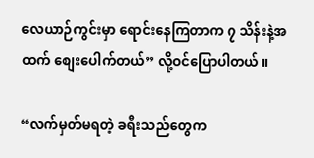လေယာဉ်ကွင်းမှာ ရောင်းနေကြတာက ၇ သိန်းနဲ့အထက် စျေးပေါက်တယ်” လို့ဝင်ပြောပါတယ်။

“လက်မှတ်မရတဲ့ ခရီးသည်တွေက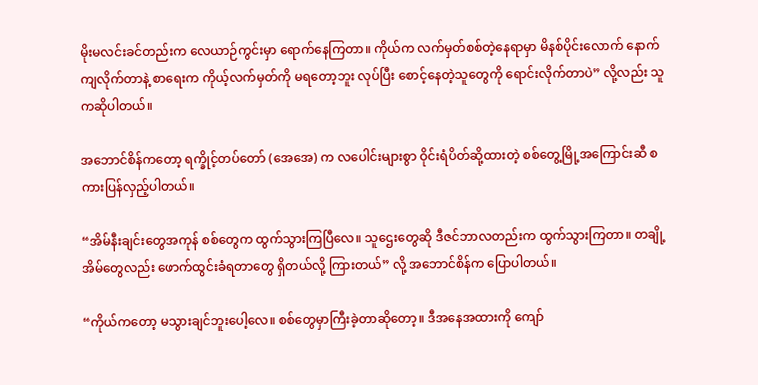မိုးမလင်းခင်တည်းက လေယာဉ်ကွင်းမှာ ရောက်နေကြတာ။ ကိုယ်က လက်မှတ်စစ်တဲ့နေရာမှာ မိနစ်ပိုင်းလောက် နောက်ကျလိုက်တာနဲ့ စာရေးက ကိုယ့်လက်မှတ်ကို မရတော့ဘူး လုပ်ပြီး စောင့်နေတဲ့သူတွေကို ရောင်းလိုက်တာပဲ” လို့လည်း သူကဆိုပါတယ်။

အဘောင်စိန်ကတော့ ရက္ခိုင့်တပ်တော် (အေအေ) က လပေါင်းများစွာ ဝိုင်းရံပိတ်ဆို့ထားတဲ့ စစ်တွေ့မြို့အကြောင်းဆီ စကားပြန်လှည့်ပါတယ်။

“အိမ်နီးချင်းတွေအကုန် စစ်တွေက ထွက်သွားကြပြီလေ။ သူဌေးတွေဆို ဒီဇင်ဘာလတည်းက ထွက်သွားကြတာ။ တချို့အိမ်တွေလည်း ဖောက်ထွင်းခံရတာတွေ ရှိတယ်လို့ ကြားတယ်” လို့ အဘောင်စိန်က ပြောပါတယ်။

“ကိုယ်ကတော့ မသွားချင်ဘူးပေါ့လေ။ စစ်တွေမှာကြီးခဲ့တာဆိုတော့။ ဒီအနေအထားကို ကျော်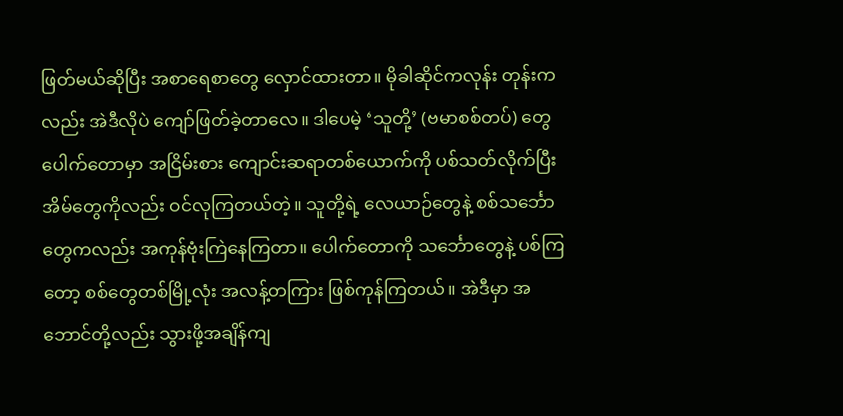ဖြတ်မယ်ဆိုပြီး အစာရေစာတွေ လှောင်ထားတာ။ မိုခါဆိုင်ကလုန်း တုန်းကလည်း အဲဒီလိုပဲ ကျော်ဖြတ်ခဲ့တာလေ။ ဒါပေမဲ့ ‘သူတို့’ (ဗမာစစ်တပ်) တွေ ပေါက်တောမှာ အငြိမ်းစား ကျောင်းဆရာတစ်ယောက်ကို ပစ်သတ်လိုက်ပြီး အိမ်တွေကိုလည်း ဝင်လုကြတယ်တဲ့။ သူတို့ရဲ့ လေယာဉ်တွေနဲ့ စစ်သင်္ဘောတွေကလည်း အကုန်ဗုံးကြဲနေကြတာ။ ပေါက်တောကို သင်္ဘောတွေနဲ့ ပစ်ကြတော့ စစ်တွေတစ်မြို့လုံး အလန့်တကြား ဖြစ်ကုန်ကြတယ်။ အဲဒီမှာ အဘောင်တို့လည်း သွားဖို့အချိန်ကျ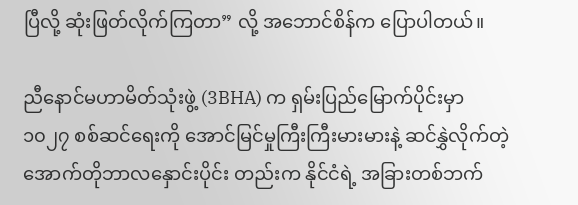ပြီလို့ ဆုံးဖြတ်လိုက်ကြတာ” လို့ အဘောင်စိန်က ပြောပါတယ်။

ညီနောင်မဟာမိတ်သုံးဖွဲ့ (3BHA) က ရှမ်းပြည်မြောက်ပိုင်းမှာ ၁၀၂၇ စစ်ဆင်ရေးကို အောင်မြင်မှုကြီးကြီးမားမားနဲ့ ဆင်နွှဲလိုက်တဲ့ အောက်တိုဘာလနှောင်းပိုင်း တည်းက နိုင်ငံရဲ့ အခြားတစ်ဘက်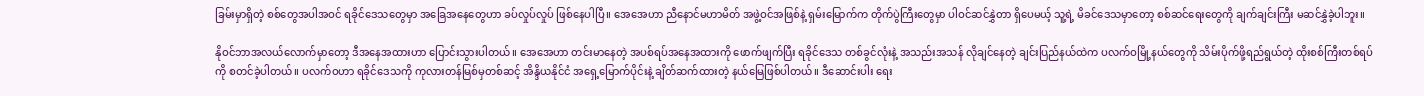ခြမ်းမှာရှိတဲ့ စစ်တွေအပါအဝင် ရခိုင်ဒေသတွေမှာ အခြေအနေတွေဟာ ခပ်လှုပ်လှုပ် ဖြစ်နေပါပြီ။ အေအေဟာ ညီနောင်မဟာမိတ် အဖွဲ့ဝင်အဖြစ်နဲ့ ရှမ်းမြောက်က တိုက်ပွဲကြီးတွေမှာ ပါဝင်ဆင်နွှဲတာ ရှိပေမယ့် သူ့ရဲ့ မိခင်ဒေသမှာတော့ စစ်ဆင်ရေးတွေကို ချက်ချင်းကြီး မဆင်နွှဲခဲ့ပါဘူး။

နိုဝင်ဘာအလယ်လောက်မှာတော့ ဒီအနေအထားဟာ ပြောင်းသွားပါတယ်။ အေအေဟာ တင်းမာနေတဲ့ အပစ်ရပ်အနေအထားကို ဖောက်ဖျက်ပြီး ရခိုင်ဒေသ တစ်ခွင်လုံးနဲ့ အသည်းအသန် လိုချင်နေတဲ့ ချင်းပြည်နယ်ထဲက ပလက်ဝမြို့နယ်တွေကို သိမ်းပိုက်ဖို့ရည်ရွယ်တဲ့ ထိုးစစ်ကြီးတစ်ရပ်ကို စတင်ခဲ့ပါတယ်။ ပလက်ဝဟာ ရခိုင်ဒေသကို ကုလားတန်မြစ်မှတစ်ဆင့် အိန္ဒိယနိုင်ငံ အရှေ့မြောက်ပိုင်းနဲ့ ချိတ်ဆက်ထားတဲ့ နယ်မြေဖြစ်ပါတယ်။ ဒီဆောင်းပါး ရေး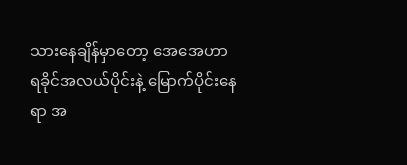သားနေချိန်မှာတော့ အေအေဟာ ရခိုင်အလယ်ပိုင်းနဲ့ မြောက်ပိုင်းနေရာ အ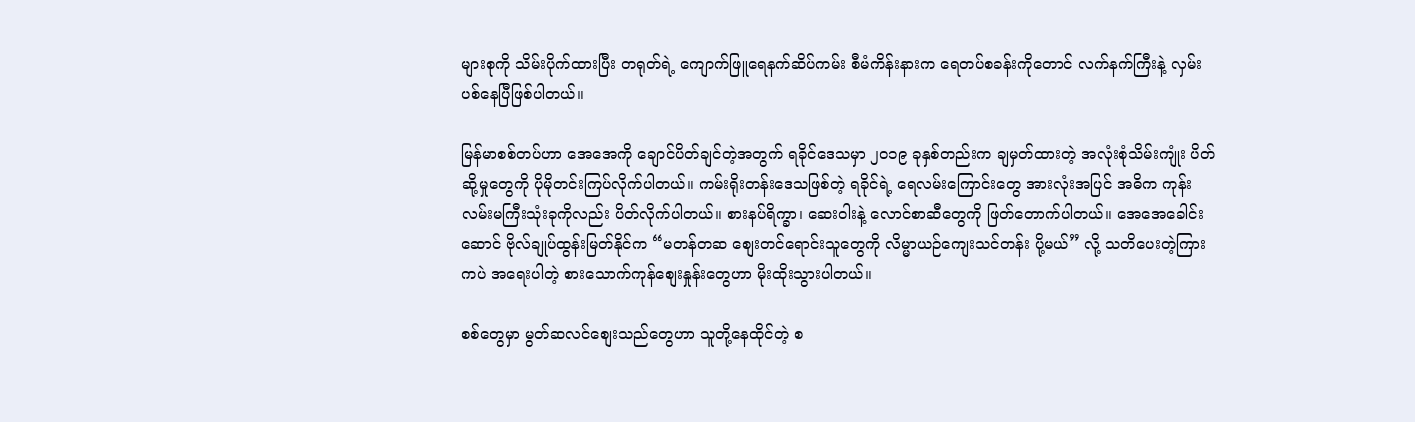များစုကို သိမ်းပိုက်ထားပြီး တရုတ်ရဲ့ ကျောက်ဖြူရေနက်ဆိပ်ကမ်း စီမံကိန်းနားက ရေတပ်စခန်းကိုတောင် လက်နက်ကြီးနဲ့ လှမ်းပစ်နေပြီဖြစ်ပါတယ်။

မြန်မာစစ်တပ်ဟာ အေအေကို ချောင်ပိတ်ချင်တဲ့အတွက် ရခိုင်ဒေသမှာ ၂၀၁၉ ခုနှစ်တည်းက ချမှတ်ထားတဲ့ အလုံးစုံသိမ်းကျုံး ပိတ်ဆို့မှုတွေကို ပိုမိုတင်းကြပ်လိုက်ပါတယ်။ ကမ်းရိုးတန်းဒေသဖြစ်တဲ့ ရခိုင်ရဲ့ ရေလမ်းကြောင်းတွေ အားလုံးအပြင် အဓိက ကုန်းလမ်းမကြီးသုံးခုကိုလည်း ပိတ်လိုက်ပါတယ်။ စားနပ်ရိက္ခာ၊ ဆေးဝါးနဲ့ လောင်စာဆီတွေကို ဖြတ်တောက်ပါတယ်။ အေအေခေါင်းဆောင် ဗိုလ်ချုပ်ထွန်းမြတ်နိုင်က “မတန်တဆ စျေးတင်ရောင်းသူတွေကို လိမ္မာယဉ်ကျေးသင်တန်း ပို့မယ်” လို့ သတိပေးတဲ့ကြားကပဲ အရေးပါတဲ့ စားသောက်ကုန်စျေးနှုန်းတွေဟာ မိုးထိုးသွားပါတယ်။

စစ်တွေမှာ မွတ်ဆလင်စျေးသည်တွေဟာ သူတို့နေထိုင်တဲ့ စ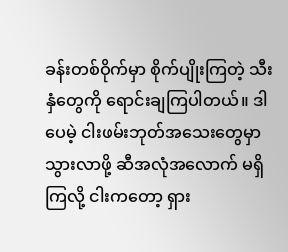ခန်းတစ်ဝိုက်မှာ စိုက်ပျိုးကြတဲ့ သီးနှံတွေကို ရောင်းချကြပါတယ်။ ဒါပေမဲ့ ငါးဖမ်းဘုတ်အသေးတွေမှာ သွားလာဖို့ ဆီအလုံအလောက် မရှိကြလို့ ငါးကတော့ ရှား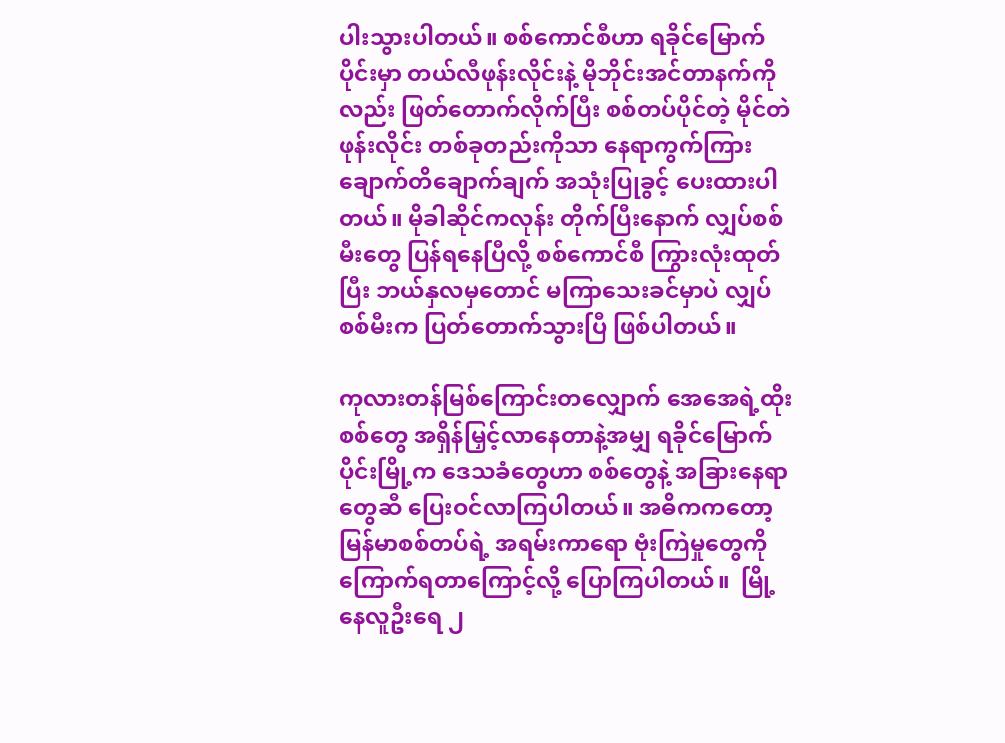ပါးသွားပါတယ်။ စစ်ကောင်စီဟာ ရခိုင်မြောက်ပိုင်းမှာ တယ်လီဖုန်းလိုင်းနဲ့ မိုဘိုင်းအင်တာနက်ကိုလည်း ဖြတ်တောက်လိုက်ပြီး စစ်တပ်ပိုင်တဲ့ မိုင်တဲဖုန်းလိုင်း တစ်ခုတည်းကိုသာ နေရာကွက်ကြား ချောက်တိချောက်ချက် အသုံးပြုခွင့် ပေးထားပါတယ်။ မိုခါဆိုင်ကလုန်း တိုက်ပြီးနောက် လျှပ်စစ်မီးတွေ ပြန်ရနေပြီလို့ စစ်ကောင်စီ ကြွားလုံးထုတ်ပြီး ဘယ်နှလမှတောင် မကြာသေးခင်မှာပဲ လျှပ်စစ်မီးက ပြတ်တောက်သွားပြီ ဖြစ်ပါတယ်။

ကုလားတန်မြစ်ကြောင်းတလျှောက် အေအေရဲ့ထိုးစစ်တွေ အရှိန်မြှင့်လာနေတာနဲ့အမျှ ရခိုင်မြောက်ပိုင်းမြို့က ဒေသခံတွေဟာ စစ်တွေနဲ့ အခြားနေရာတွေဆီ ပြေးဝင်လာကြပါတယ်။ အဓိကကတော့ မြန်မာစစ်တပ်ရဲ့ အရမ်းကာရော ဗုံးကြဲမှုတွေကို ကြောက်ရတာကြောင့်လို့ ပြောကြပါတယ်။  မြို့နေလူဦးရေ ၂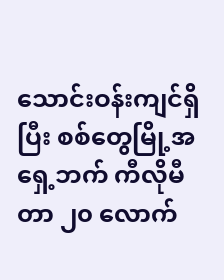သောင်းဝန်းကျင်ရှိပြီး စစ်တွေမြို့အရှေ့ဘက် ကီလိုမီတာ ၂၀ လောက်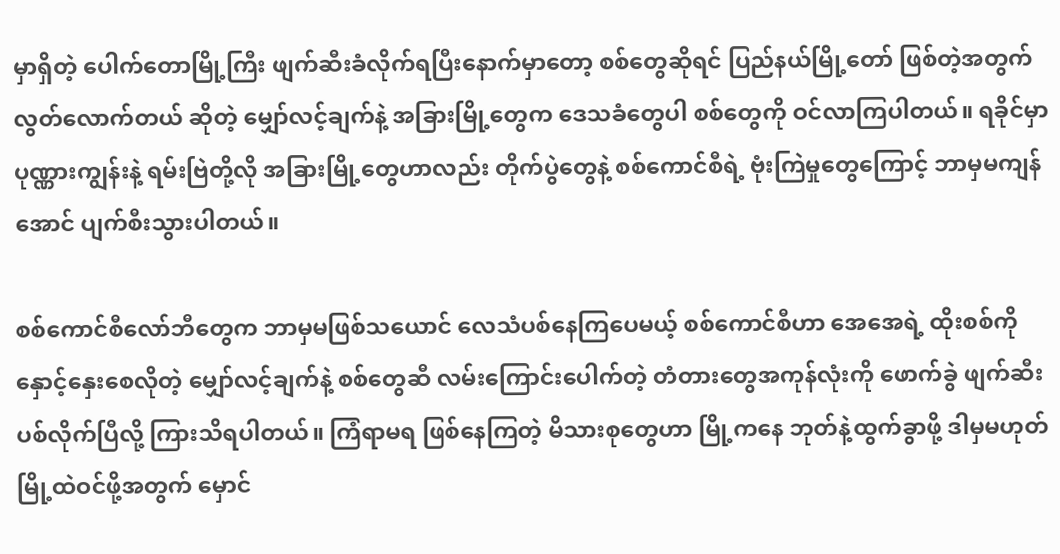မှာရှိတဲ့ ပေါက်တောမြို့ကြီး ဖျက်ဆီးခံလိုက်ရပြီးနောက်မှာတော့ စစ်တွေဆိုရင် ပြည်နယ်မြို့တော် ဖြစ်တဲ့အတွက် လွတ်လောက်တယ် ဆိုတဲ့ မျှော်လင့်ချက်နဲ့ အခြားမြို့တွေက ဒေသခံတွေပါ စစ်တွေကို ဝင်လာကြပါတယ်။ ရခိုင်မှာ ပုဏ္ဏားကျွန်းနဲ့ ရမ်းဗြဲတို့လို အခြားမြို့တွေဟာလည်း တိုက်ပွဲတွေနဲ့ စစ်ကောင်စီရဲ့ ဗုံးကြဲမှုတွေကြောင့် ဘာမှမကျန်အောင် ပျက်စီးသွားပါတယ်။

စစ်ကောင်စီလော်ဘီတွေက ဘာမှမဖြစ်သယောင် လေသံပစ်နေကြပေမယ့် စစ်ကောင်စီဟာ အေအေရဲ့ ထိုးစစ်ကို နှောင့်နှေးစေလိုတဲ့ မျှော်လင့်ချက်နဲ့ စစ်တွေဆီ လမ်းကြောင်းပေါက်တဲ့ တံတားတွေအကုန်လုံးကို ဖောက်ခွဲ ဖျက်ဆီးပစ်လိုက်ပြီလို့ ကြားသိရပါတယ်။ ကြံရာမရ ဖြစ်နေကြတဲ့ မိသားစုတွေဟာ မြို့ကနေ ဘုတ်နဲ့ထွက်ခွာဖို့ ဒါမှမဟုတ် မြို့ထဲဝင်ဖို့အတွက် မှောင်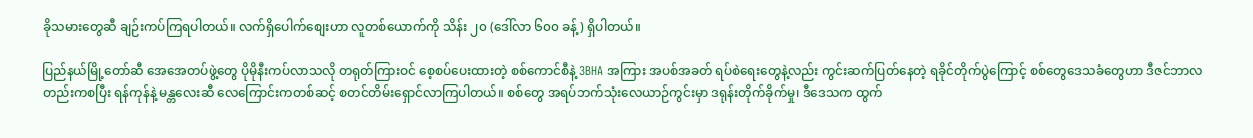ခိုသမားတွေဆီ ချဉ်းကပ်ကြရပါတယ်။ လက်ရှိပေါက်စျေးဟာ လူတစ်ယောက်ကို သိန်း ၂၀ (ဒေါ်လာ ၆၀၀ ခန့်) ရှိပါတယ်။

ပြည်နယ်မြို့တော်ဆီ အေအေတပ်ဖွဲ့တွေ ပိုမိုနီးကပ်လာသလို တရုတ်ကြားဝင် စေ့စပ်ပေးထားတဲ့ စစ်ကောင်စီနဲ့ 3BHA အကြား အပစ်အခတ် ရပ်စဲရေးတွေနဲ့လည်း ကွင်းဆက်ပြတ်နေတဲ့ ရခိုင်တိုက်ပွဲကြောင့် စစ်တွေဒေသခံတွေဟာ ဒီဇင်ဘာလတည်းကစပြီး ရန်ကုန်နဲ့ မန္တလေးဆီ လေကြောင်းကတစ်ဆင့် စတင်တိမ်းရှောင်လာကြပါတယ်။ စစ်တွေ အရပ်ဘက်သုံးလေယာဉ်ကွင်းမှာ ဒရုန်းတိုက်ခိုက်မှု၊ ဒီဒေသက ထွက်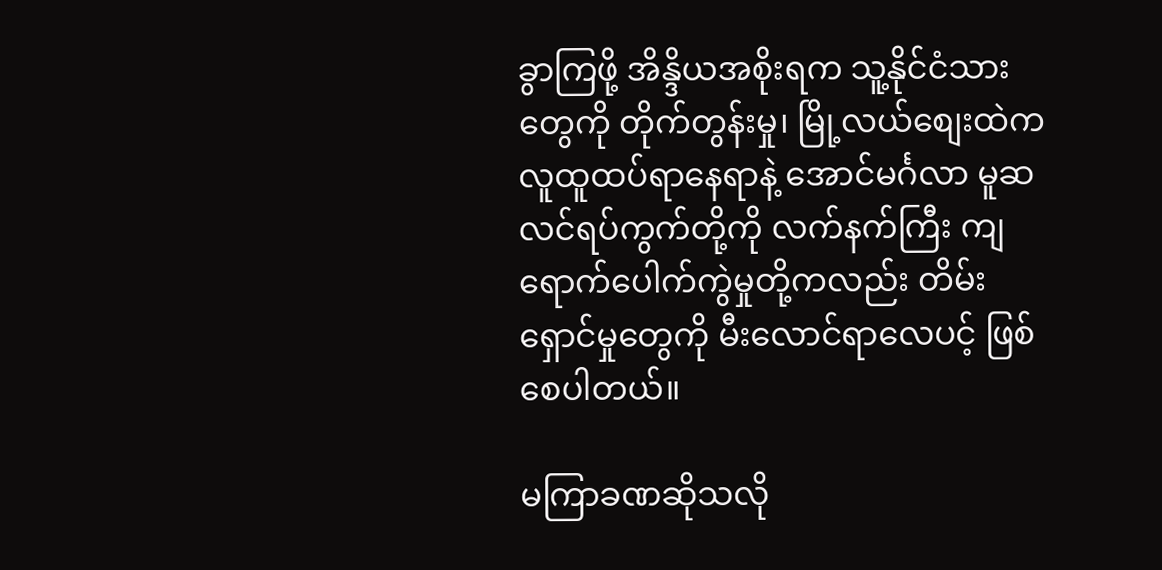ခွာကြဖို့ အိန္ဒိယအစိုးရက သူ့နိုင်ငံသားတွေကို တိုက်တွန်းမှု၊ မြို့လယ်စျေးထဲက လူထူထပ်ရာနေရာနဲ့ အောင်မင်္ဂလာ မူဆလင်ရပ်ကွက်တို့ကို လက်နက်ကြီး ကျရောက်ပေါက်ကွဲမှုတို့ကလည်း တိမ်းရှောင်မှုတွေကို မီးလောင်ရာလေပင့် ဖြစ်စေပါတယ်။

မကြာခဏဆိုသလို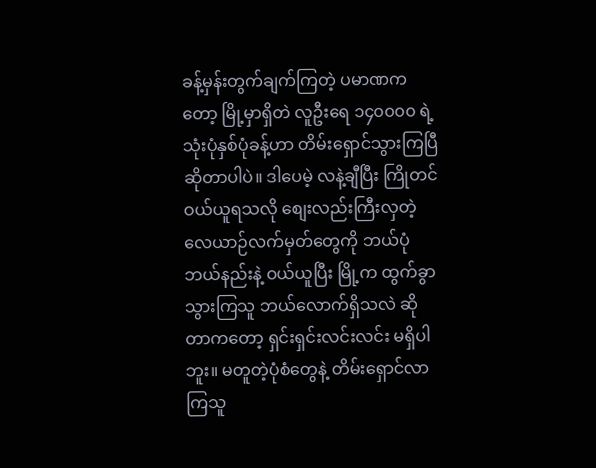ခန့်မှန်းတွက်ချက်ကြတဲ့ ပမာဏကတော့ မြို့မှာရှိတဲ လူဦးရေ ၁၄၀၀၀၀ ရဲ့ သုံးပုံနှစ်ပုံခန့်ဟာ တိမ်းရှောင်သွားကြပြီ ဆိုတာပါပဲ။ ဒါပေမဲ့ လနဲ့ချီပြီး ကြိုတင်ဝယ်ယူရသလို စျေးလည်းကြီးလှတဲ့ လေယာဉ်လက်မှတ်တွေကို ဘယ်ပုံဘယ်နည်းနဲ့ ဝယ်ယူပြီး မြို့က ထွက်ခွာသွားကြသူ ဘယ်လောက်ရှိသလဲ ဆိုတာကတော့ ရှင်းရှင်းလင်းလင်း မရှိပါဘူး။ မတူတဲ့ပုံစံတွေနဲ့ တိမ်းရှောင်လာကြသူ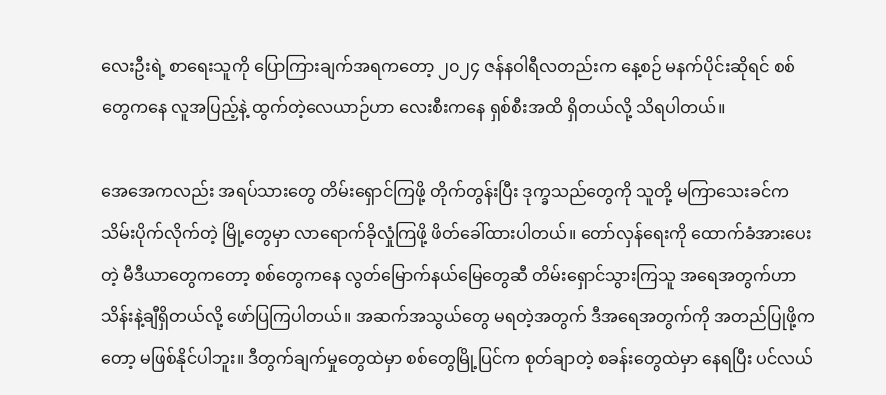လေးဦးရဲ့ စာရေးသူကို ပြောကြားချက်အရကတော့ ၂၀၂၄ ဇန်နဝါရီလတည်းက နေ့စဉ် မနက်ပိုင်းဆိုရင် စစ်တွေကနေ လူအပြည့်နဲ့ ထွက်တဲ့လေယာဉ်ဟာ လေးစီးကနေ ရှစ်စီးအထိ ရှိတယ်လို့ သိရပါတယ်။

အေအေကလည်း အရပ်သားတွေ တိမ်းရှောင်ကြဖို့ တိုက်တွန်းပြီး ဒုက္ခသည်တွေကို သူတို့ မကြာသေးခင်က သိမ်းပိုက်လိုက်တဲ့ မြို့တွေမှာ လာရောက်ခိုလှုံကြဖို့ ဖိတ်ခေါ်ထားပါတယ်။ တော်လှန်ရေးကို ထောက်ခံအားပေးတဲ့ မီဒီယာတွေကတော့ စစ်တွေကနေ လွတ်မြောက်နယ်မြေတွေဆီ တိမ်းရှောင်သွားကြသူ အရေအတွက်ဟာ သိန်းနဲ့ချီရှိတယ်လို့ ဖော်ပြကြပါတယ်။ အဆက်အသွယ်တွေ မရတဲ့အတွက် ဒီအရေအတွက်ကို အတည်ပြုဖို့ကတော့ မဖြစ်နိုင်ပါဘူး။ ဒီတွက်ချက်မှုတွေထဲမှာ စစ်တွေမြို့ပြင်က စုတ်ချာတဲ့ စခန်းတွေထဲမှာ နေရပြီး ပင်လယ်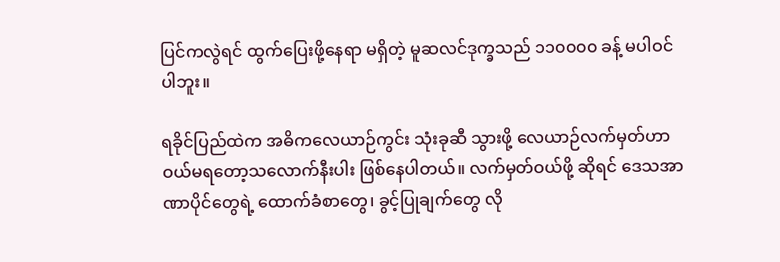ပြင်ကလွဲရင် ထွက်ပြေးဖို့နေရာ မရှိတဲ့ မူဆလင်ဒုက္ခသည် ၁၁၀၀၀၀ ခန့် မပါဝင်ပါဘူး။

ရခိုင်ပြည်ထဲက အဓိကလေယာဉ်ကွင်း သုံးခုဆီ သွားဖို့ လေယာဉ်လက်မှတ်ဟာ ဝယ်မရတော့သလောက်နီးပါး ဖြစ်နေပါတယ်။ လက်မှတ်ဝယ်ဖို့ ဆိုရင် ဒေသအာဏာပိုင်တွေရဲ့ ထောက်ခံစာတွေ၊ ခွင့်ပြုချက်တွေ လို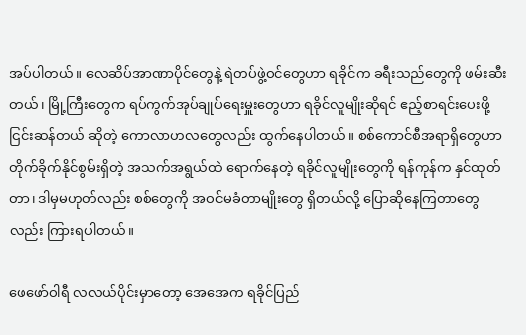အပ်ပါတယ်။ လေဆိပ်အာဏာပိုင်တွေနဲ့ ရဲတပ်ဖွဲ့ဝင်တွေဟာ ရခိုင်က ခရီးသည်တွေကို ဖမ်းဆီးတယ်၊ မြို့ကြီးတွေက ရပ်ကွက်အုပ်ချုပ်ရေးမှူးတွေဟာ ရခိုင်လူမျိုးဆိုရင် ဧည့်စာရင်းပေးဖို့ ငြင်းဆန်တယ် ဆိုတဲ့ ကောလာဟလတွေလည်း ထွက်နေပါတယ်။ စစ်ကောင်စီအရာရှိတွေဟာ တိုက်ခိုက်နိုင်စွမ်းရှိတဲ့ အသက်အရွယ်ထဲ ရောက်နေတဲ့ ရခိုင်လူမျိုးတွေကို ရန်ကုန်က နှင်ထုတ်တာ၊ ဒါမှမဟုတ်လည်း စစ်တွေကို အဝင်မခံတာမျိုးတွေ ရှိတယ်လို့ ပြောဆိုနေကြတာတွေလည်း ကြားရပါတယ်။

ဖေဖော်ဝါရီ လလယ်ပိုင်းမှာတော့ အေအေက ရခိုင်ပြည်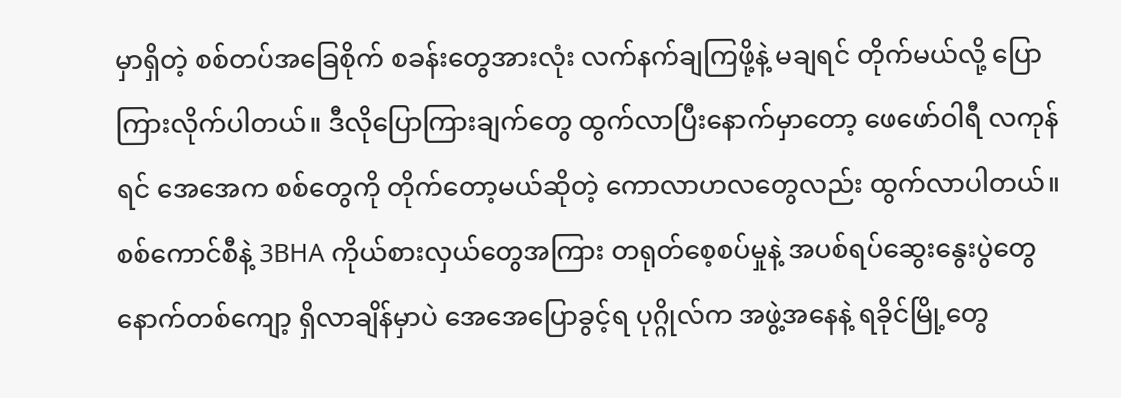မှာရှိတဲ့ စစ်တပ်အခြေစိုက် စခန်းတွေအားလုံး လက်နက်ချကြဖို့နဲ့ မချရင် တိုက်မယ်လို့ ပြောကြားလိုက်ပါတယ်။ ဒီလိုပြောကြားချက်တွေ ထွက်လာပြီးနောက်မှာတော့ ဖေဖော်ဝါရီ လကုန်ရင် အေအေက စစ်တွေကို တိုက်တော့မယ်ဆိုတဲ့ ကောလာဟလတွေလည်း ထွက်လာပါတယ်။ စစ်ကောင်စီနဲ့ 3BHA ကိုယ်စားလှယ်တွေအကြား တရုတ်စေ့စပ်မှုနဲ့ အပစ်ရပ်ဆွေးနွေးပွဲတွေ နောက်တစ်ကျော့ ရှိလာချိန်မှာပဲ အေအေပြောခွင့်ရ ပုဂ္ဂိုလ်က အဖွဲ့အနေနဲ့ ရခိုင်မြို့တွေ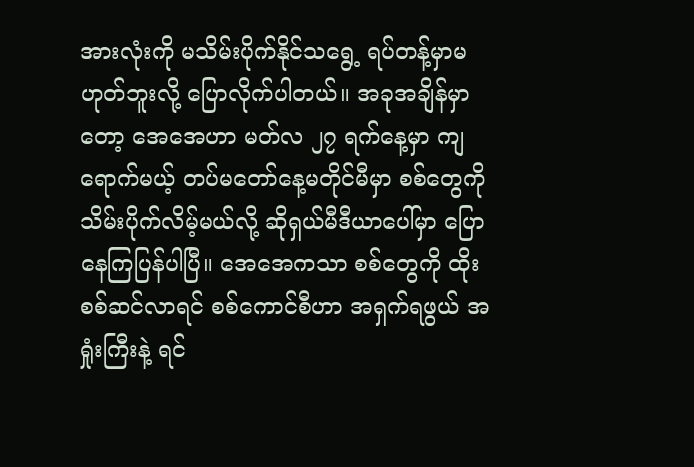အားလုံးကို မသိမ်းပိုက်နိုင်သရွေ့ ရပ်တန့်မှာမဟုတ်ဘူးလို့ ပြောလိုက်ပါတယ်။ အခုအချိန်မှာတော့ အေအေဟာ မတ်လ ၂၇ ရက်နေ့မှာ ကျရောက်မယ့် တပ်မတော်နေ့မတိုင်မီမှာ စစ်တွေကို သိမ်းပိုက်လိမ့်မယ်လို့ ဆိုရှယ်မီဒီယာပေါ်မှာ ပြောနေကြပြန်ပါပြီ။ အေအေကသာ စစ်တွေကို ထိုးစစ်ဆင်လာရင် စစ်ကောင်စီဟာ အရှက်ရဖွယ် အရှုံးကြီးနဲ့ ရင်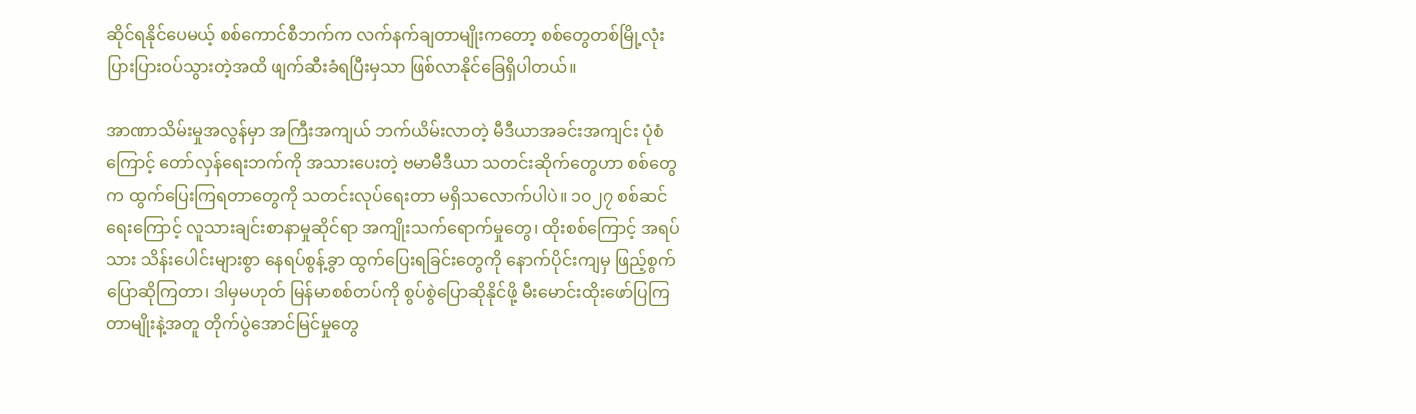ဆိုင်ရနိုင်ပေမယ့် စစ်ကောင်စီဘက်က လက်နက်ချတာမျိုးကတော့ စစ်တွေတစ်မြို့လုံး ပြားပြားဝပ်သွားတဲ့အထိ ဖျက်ဆီးခံရပြီးမှသာ ဖြစ်လာနိုင်ခြေရှိပါတယ်။

အာဏာသိမ်းမှုအလွန်မှာ အကြီးအကျယ် ဘက်ယိမ်းလာတဲ့ မီဒီယာအခင်းအကျင်း ပုံစံကြောင့် တော်လှန်ရေးဘက်ကို အသားပေးတဲ့ ဗမာမီဒီယာ သတင်းဆိုက်တွေဟာ စစ်တွေက ထွက်ပြေးကြရတာတွေကို သတင်းလုပ်ရေးတာ မရှိသလောက်ပါပဲ။ ၁၀၂၇ စစ်ဆင်ရေးကြောင့် လူသားချင်းစာနာမှုဆိုင်ရာ အကျိုးသက်ရောက်မှုတွေ၊ ထိုးစစ်ကြောင့် အရပ်သား သိန်းပေါင်းများစွာ နေရပ်စွန့်ခွာ ထွက်ပြေးရခြင်းတွေကို နောက်ပိုင်းကျမှ ဖြည့်စွက်ပြောဆိုကြတာ၊ ဒါမှမဟုတ် မြန်မာစစ်တပ်ကို စွပ်စွဲပြောဆိုနိုင်ဖို့ မီးမောင်းထိုးဖော်ပြကြတာမျိုးနဲ့အတူ တိုက်ပွဲအောင်မြင်မှုတွေ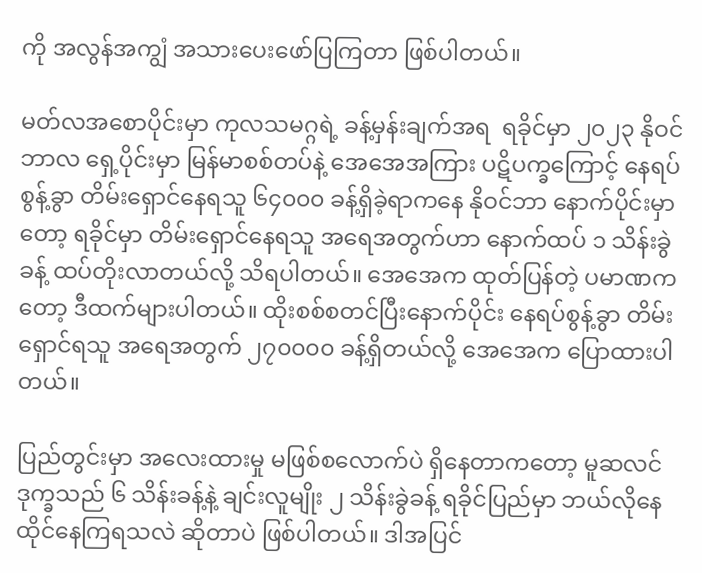ကို အလွန်အကျွံ အသားပေးဖော်ပြကြတာ ဖြစ်ပါတယ်။

မတ်လအစောပိုင်းမှာ ကုလသမဂ္ဂရဲ့ ခန့်မှန်းချက်အရ  ရခိုင်မှာ ၂၀၂၃ နိုဝင်ဘာလ ရှေ့ပိုင်းမှာ မြန်မာစစ်တပ်နဲ့ အေအေအကြား ပဋိပက္ခကြောင့် နေရပ်စွန့်ခွာ တိမ်းရှောင်နေရသူ ၆၄၀၀၀ ခန့်ရှိခဲ့ရာကနေ နိုဝင်ဘာ နောက်ပိုင်းမှာတော့ ရခိုင်မှာ တိမ်းရှောင်နေရသူ အရေအတွက်ဟာ နောက်ထပ် ၁ သိန်းခွဲခန့် ထပ်တိုးလာတယ်လို့ သိရပါတယ်။ အေအေက ထုတ်ပြန်တဲ့ ပမာဏကတော့ ဒီထက်များပါတယ်။ ထိုးစစ်စတင်ပြီးနောက်ပိုင်း နေရပ်စွန့်ခွာ တိမ်းရှောင်ရသူ အရေအတွက် ၂၇၀၀၀၀ ခန့်ရှိတယ်လို့ အေအေက ပြောထားပါတယ်။

ပြည်တွင်းမှာ အလေးထားမှု မဖြစ်စလောက်ပဲ ရှိနေတာကတော့ မူဆလင်ဒုက္ခသည် ၆ သိန်းခန့်နဲ့ ချင်းလူမျိုး ၂ သိန်းခွဲခန့် ရခိုင်ပြည်မှာ ဘယ်လိုနေထိုင်နေကြရသလဲ ဆိုတာပဲ ဖြစ်ပါတယ်။ ဒါအပြင်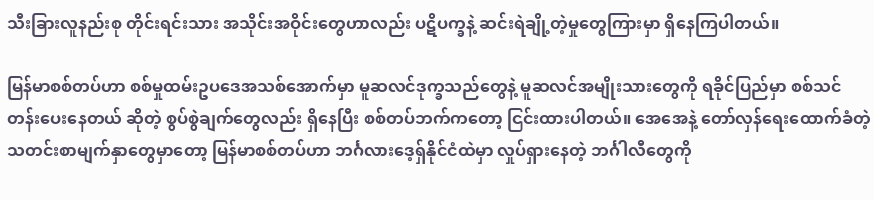သီးခြားလူနည်းစု တိုင်းရင်းသား အသိုင်းအဝိုင်းတွေဟာလည်း ပဋိပက္ခနဲ့ ဆင်းရဲချို့တဲ့မှုတွေကြားမှာ ရှိနေကြပါတယ်။

မြန်မာစစ်တပ်ဟာ စစ်မှုထမ်းဥပဒေအသစ်အောက်မှာ မူဆလင်ဒုက္ခသည်တွေနဲ့ မူဆလင်အမျိုးသားတွေကို ရခိုင်ပြည်မှာ စစ်သင်တန်းပေးနေတယ် ဆိုတဲ့ စွပ်စွဲချက်တွေလည်း ရှိနေပြီး စစ်တပ်ဘက်ကတော့ ငြင်းထားပါတယ်။ အေအေနဲ့ တော်လှန်ရေးထောက်ခံတဲ့ သတင်းစာမျက်နှာတွေမှာတော့ မြန်မာစစ်တပ်ဟာ ဘင်္ဂလားဒေ့ရှ်နိုင်ငံထဲမှာ လှုပ်ရှားနေတဲ့ ဘင်္ဂါလီတွေကို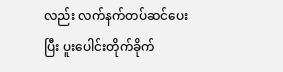လည်း လက်နက်တပ်ဆင်ပေးပြီး ပူးပေါင်းတိုက်ခိုက်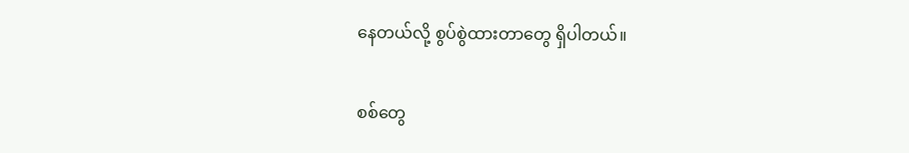နေတယ်လို့ စွပ်စွဲထားတာတွေ ရှိပါတယ်။

စစ်တွေ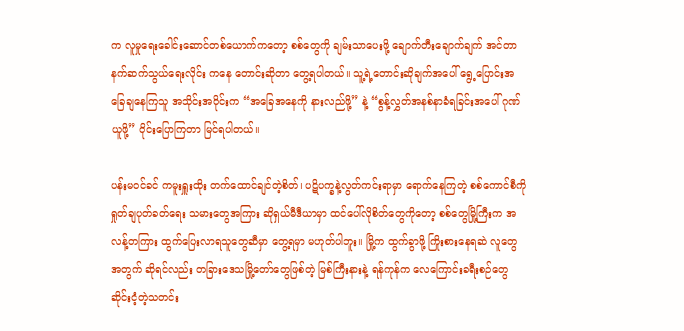က လူမှုရေးခေါင်းဆောင်တစ်ယောက်ကတော့ စစ်တွေကို ချမ်းသာပေးဖို့ ချောက်တီးချောက်ချက် အင်တာနက်ဆက်သွယ်ရေးလိုင်း ကနေ တောင်းဆိုတာ တွေ့ရပါတယ်။ သူ့ရဲ့တောင်းဆိုချက်အပေါ် ရွေ့ပြောင်းအခြေချနေကြသူ အသိုင်းအဝိုင်းက “အခြေအနေကို နားလည်ဖို့” နဲ့ “စွန့်လွှတ်အနစ်နာခံရခြင်းအပေါ် ဂုဏ်ယူဖို့” ဝိုင်းပြောကြတာ မြင်ရပါတယ်။

ပန်းမဝင်ခင် ကမူးရှူးထိုး တက်ထောင်ချင်တဲ့စိတ်၊ ပဋိပက္ခနဲ့လွတ်ကင်းရာမှာ ရောက်နေကြတဲ့ စစ်ကောင်စီကိုရှုတ်ချပုတ်ခတ်ရေး သမားတွေအကြား ဆိုရှယ်မီဒီယာမှာ ထင်ပေါ်လိုစိတ်တွေကိုတော့ စစ်တွေမြို့ကြီးက အလန့်တကြား ထွက်ပြေးလာရသူတွေဆီမှာ တွေ့ရမှာ မဟုတ်ပါဘူး။ မြို့က ထွက်ခွာဖို့ ကြိုးစားနေရဆဲ လူတွေအတွက် ဆိုရင်လည်း တခြားဒေသမြို့တော်တွေဖြစ်တဲ့ မြစ်ကြီးနားနဲ့ ရန်ကုန်က လေကြောင်းခရီးစဉ်တွေ ဆိုင်းငံ့တဲ့သတင်း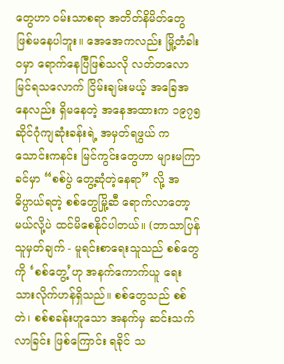တွေဟာ ဝမ်းသာစရာ အတိတ်နိမိတ်တွေ ဖြစ်မနေပါဘူး။ အေအေကလည်း မြို့တံခါးဝမှာ ရောက်နေပြီဖြစ်သလို လတ်တလော မြင်ရသလောက် ငြိမ်းချမ်းမယ့် အခြေအနေလည်း ရှိမနေတဲ့ အနေအထားက ၁၉၇၅ ဆိုင်ဂုံကျဆုံးခန်းရဲ့ အမှတ်ရဖွယ် ကသောင်းကနင်း မြင်ကွင်းတွေဟာ များမကြာခင်မှာ “စစ်ပွဲ တွေ့ဆုံတဲ့နေရာ” လို့ အဓိပ္ပာယ်ရတဲ့ စစ်တွေမြို့ဆီ ရောက်လာတော့မယ်လို့ပဲ ထင်မိစေနိုင်ပါတယ်။ (ဘာသာပြန်သူမှတ်ချက် - မူရင်းစာရေးသူသည် စစ်တွေကို ‘စစ်တွေ့’ဟု အနက်ကောက်ယူ ရေးသားလိုက်ဟန်ရှိသည်။ စစ်တွေသည် စစ်တဲ၊ စစ်စခန်းဟူသော အနက်မှ ဆင်းသက်လာခြင်း ဖြစ်ကြောင်း ရခိုင် သ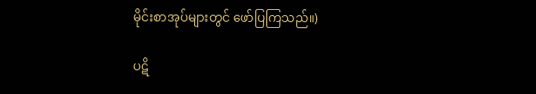မိုင်းစာအုပ်များတွင် ဖော်ပြကြသည်။)

ပဋိ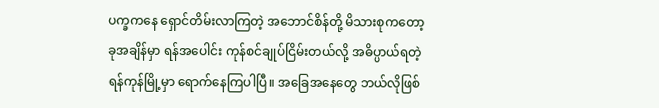ပက္ခကနေ ရှောင်တိမ်းလာကြတဲ့ အဘောင်စိန်တို့ မိသားစုကတော့ ခုအချိန်မှာ ရန်အပေါင်း ကုန်စင်ချုပ်ငြိမ်းတယ်လို့ အဓိပ္ပာယ်ရတဲ့ ရန်ကုန်မြို့မှာ ရောက်နေကြပါပြီ။ အခြေအနေတွေ ဘယ်လိုဖြစ်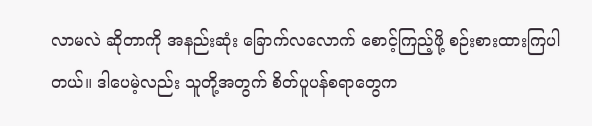လာမလဲ ဆိုတာကို အနည်းဆုံး ခြောက်လလောက် စောင့်ကြည့်ဖို့ စဉ်းစားထားကြပါတယ်။ ဒါပေမဲ့လည်း သူတို့အတွက် စိတ်ပူပန်စရာတွေက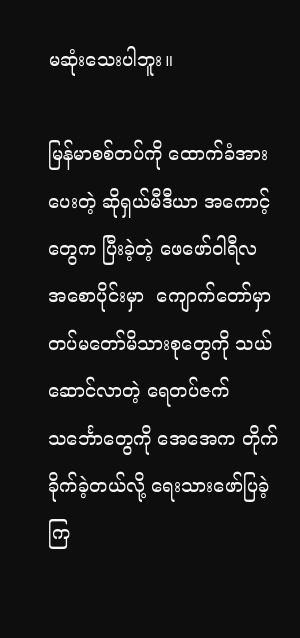မဆုံးသေးပါဘူး။

မြန်မာစစ်တပ်ကို ထောက်ခံအားပေးတဲ့ ဆိုရှယ်မီဒီယာ အကောင့်တွေက ပြီးခဲ့တဲ့ ဖေဖော်ဝါရီလ အစောပိုင်းမှာ  ကျောက်တော်မှာ တပ်မတော်မိသားစုတွေကို သယ်ဆောင်လာတဲ့ ရေတပ်ဇက်သင်္ဘောတွေကို အေအေက တိုက်ခိုက်ခဲ့တယ်လို့ ရေးသားဖော်ပြခဲ့ကြ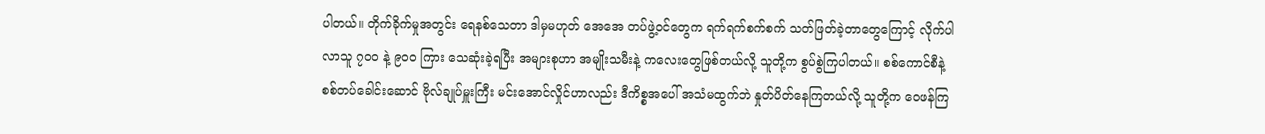ပါတယ်။ တိုက်ခိုက်မှုအတွင်း ရေနစ်သေတာ ဒါမှမဟုတ် အေအေ တပ်ဖွဲ့ဝင်တွေက ရက်ရက်စက်စက် သတ်ဖြတ်ခဲ့တာတွေကြောင့် လိုက်ပါလာသူ ၇၀၀ နဲ့ ၉၀၀ ကြား သေဆုံးခဲ့ရပြီး အများစုဟာ အမျိုးသမီးနဲ့ ကလေးတွေဖြစ်တယ်လို့ သူတို့က စွပ်စွဲကြပါတယ်။ စစ်ကောင်စီနဲ့ စစ်တပ်ခေါင်းဆောင် ဗိုလ်ချုပ်မှူးကြီး မင်းအောင်လှိုင်ဟာလည်း ဒီကိစ္စအပေါ် အသံမထွက်ဘဲ နှုတ်ပိတ်နေကြတယ်လို့ သူတို့က ဝေဖန်ကြ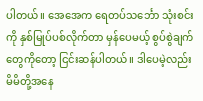ပါတယ်။ အေအေက ရေတပ်သင်္ဘော သုံးစင်းကို နှစ်မြုပ်ပစ်လိုက်တာ မှန်ပေမယ့် စွပ်စွဲချက်တွေကိုတော့ ငြင်းဆန်ပါတယ်။ ဒါပေမဲ့လည်း မိမိတို့အနေ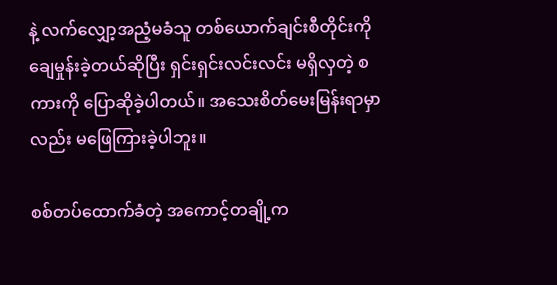နဲ့ လက်လျှော့အညံ့မခံသူ တစ်ယောက်ချင်းစီတိုင်းကို ချေမှုန်းခဲ့တယ်ဆိုပြီး ရှင်းရှင်းလင်းလင်း မရှိလှတဲ့ စကားကို ပြောဆိုခဲ့ပါတယ်။ အသေးစိတ်မေးမြန်းရာမှာလည်း မဖြေကြားခဲ့ပါဘူး။

စစ်တပ်ထောက်ခံတဲ့ အကောင့်တချို့က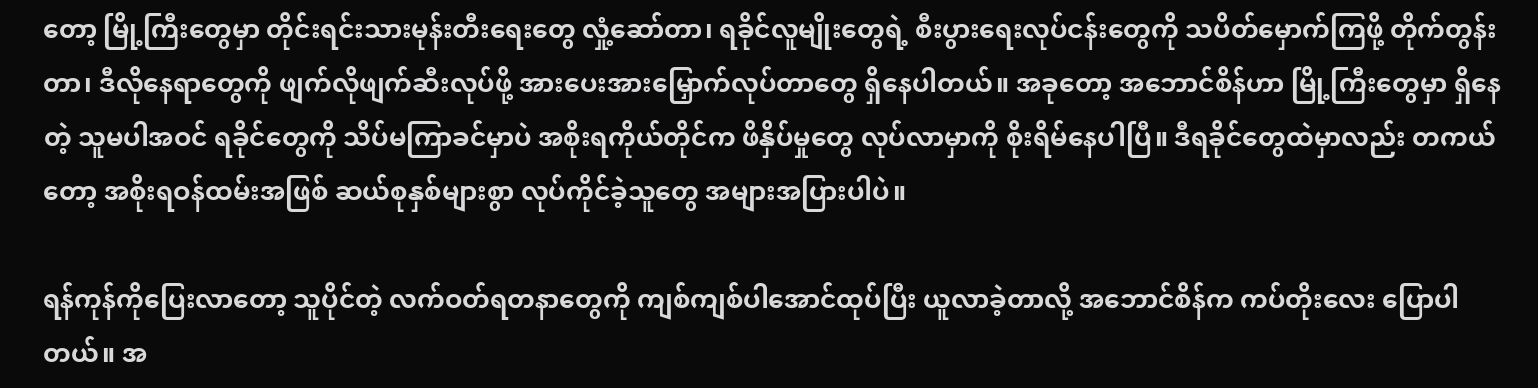တော့ မြို့ကြီးတွေမှာ တိုင်းရင်းသားမုန်းတီးရေးတွေ လှုံ့ဆော်တာ၊ ရခိုင်လူမျိုးတွေရဲ့ စီးပွားရေးလုပ်ငန်းတွေကို သပိတ်မှောက်ကြဖို့ တိုက်တွန်းတာ၊ ဒီလိုနေရာတွေကို ဖျက်လိုဖျက်ဆီးလုပ်ဖို့ အားပေးအားမြှောက်လုပ်တာတွေ ရှိနေပါတယ်။ အခုတော့ အဘောင်စိန်ဟာ မြို့ကြီးတွေမှာ ရှိနေတဲ့ သူမပါအဝင် ရခိုင်တွေကို သိပ်မကြာခင်မှာပဲ အစိုးရကိုယ်တိုင်က ဖိနှိပ်မှုတွေ လုပ်လာမှာကို စိုးရိမ်နေပါပြီ။ ဒီရခိုင်တွေထဲမှာလည်း တကယ်တော့ အစိုးရဝန်ထမ်းအဖြစ် ဆယ်စုနှစ်များစွာ လုပ်ကိုင်ခဲ့သူတွေ အများအပြားပါပဲ။

ရန်ကုန်ကိုပြေးလာတော့ သူပိုင်တဲ့ လက်ဝတ်ရတနာတွေကို ကျစ်ကျစ်ပါအောင်ထုပ်ပြီး ယူလာခဲ့တာလို့ အဘောင်စိန်က ကပ်တိုးလေး ပြောပါတယ်။ အ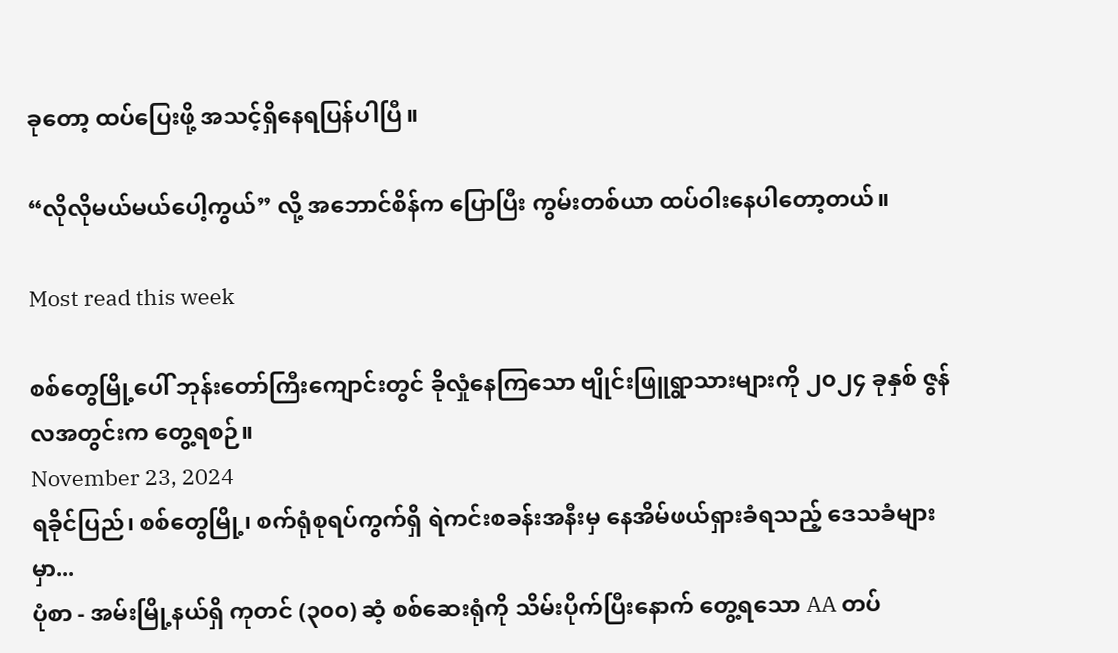ခုတော့ ထပ်ပြေးဖို့ အသင့်ရှိနေရပြန်ပါပြီ။

“လိုလိုမယ်မယ်ပေါ့ကွယ်” လို့ အဘောင်စိန်က ပြောပြီး ကွမ်းတစ်ယာ ထပ်ဝါးနေပါတော့တယ်။

Most read this week

စစ်တွေမြို့ပေါ် ဘုန်းတော်ကြီးကျောင်းတွင် ခိုလှုံနေကြသော ဗျိုင်းဖြူရွာသားများကို ၂၀၂၄ ခုနှစ် ဇွန်လအတွင်းက တွေ့ရစဉ်။
November 23, 2024
ရခိုင်ပြည်၊ စစ်တွေမြို့၊ စက်ရုံစုရပ်ကွက်ရှိ ရဲကင်းစခန်းအနီးမှ နေအိမ်ဖယ်ရှားခံရသည့် ဒေသခံများမှာ...
ပုံစာ - အမ်းမြို့နယ်ရှိ ကုတင် (၃၀၀) ဆံ့ စစ်ဆေးရုံကို သိမ်းပိုက်ပြီးနောက် တွေ့ရသော AA တပ်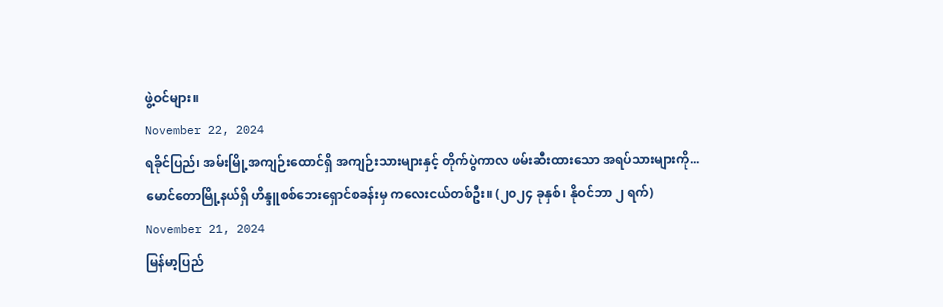ဖွဲ့ဝင်များ။
November 22, 2024
ရခိုင်ပြည်၊ အမ်းမြို့အကျဉ်းထောင်ရှိ အကျဉ်းသားများနှင့် တိုက်ပွဲကာလ ဖမ်းဆီးထားသော အရပ်သားများကို...
မောင်တောမြို့နယ်ရှိ ဟိန္ဒူစစ်ဘေးရှောင်စခန်းမှ ကလေးငယ်တစ်ဦး။ (၂၀၂၄ ခုနှစ်၊ နိုဝင်ဘာ ၂ ရက်)
November 21, 2024
မြန်မာ့ပြည်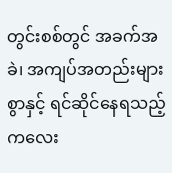တွင်းစစ်တွင် အခက်အခဲ၊ အကျပ်အတည်းများစွာနှင့် ရင်ဆိုင်နေရသည့် ကလေး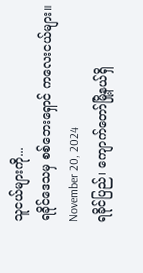သူငယ်များကို...
ရခိုင်ဒေသမှ စစ်ဘေးရှောင် ကလေးငယ်များ။
November 20, 2024
ရခိုင်ပြည်၊ ကျောက်တော်မြို့နယ်ရှိ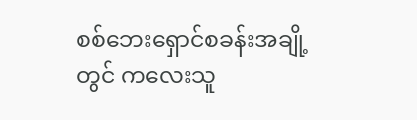စစ်ဘေးရှောင်စခန်းအချို့တွင် ကလေးသူ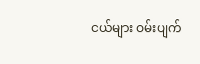ငယ်များ ဝမ်းပျက်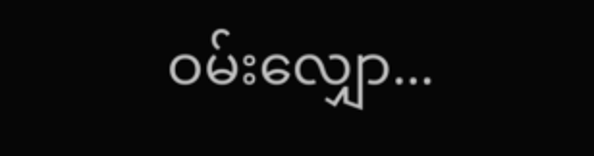ဝမ်းလျှော...